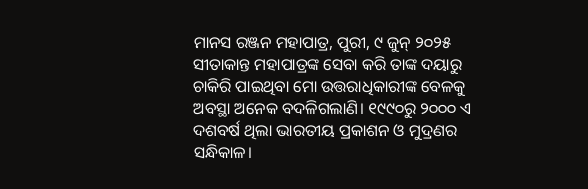ମାନସ ରଞ୍ଜନ ମହାପାତ୍ର, ପୁରୀ, ୯ ଜୁନ୍ ୨୦୨୫
ସୀତାକାନ୍ତ ମହାପାତ୍ରଙ୍କ ସେବା କରି ତାଙ୍କ ଦୟାରୁ ଚାକିରି ପାଇଥିବା ମୋ ଉତ୍ତରାଧିକାରୀଙ୍କ ବେଳକୁ ଅବସ୍ଥା ଅନେକ ବଦଳିଗଲାଣି। ୧୯୯୦ରୁ ୨୦୦୦ ଏ ଦଶବର୍ଷ ଥିଲା ଭାରତୀୟ ପ୍ରକାଶନ ଓ ମୁଦ୍ରଣର ସନ୍ଧିକାଳ।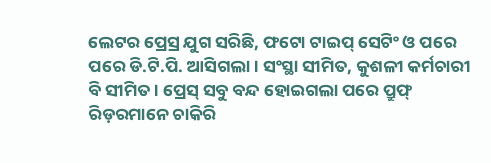ଲେଟର ପ୍ରେସ୍ର ଯୁଗ ସରିଛି, ଫଟୋ ଟାଇପ୍ ସେଟିଂ ଓ ପରେ ପରେ ଡି.ଟି.ପି. ଆସିଗଲା। ସଂସ୍ଥା ସୀମିତ, କୁଶଳୀ କର୍ମଚାରୀ ବି ସୀମିତ। ପ୍ରେସ୍ ସବୁ ବନ୍ଦ ହୋଇଗଲା ପରେ ପ୍ରୁଫ୍ ରିଡ଼ରମାନେ ଚାକିରି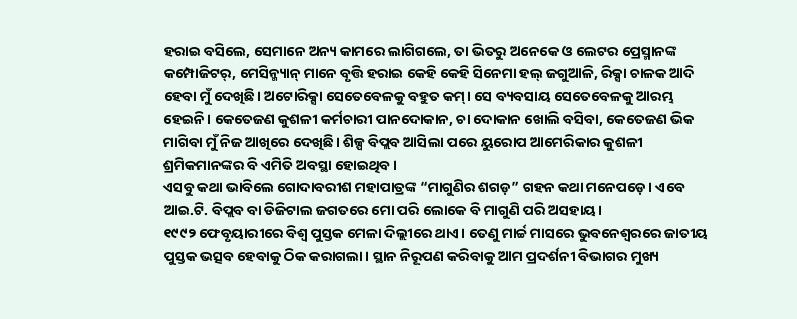ହରାଇ ବସିଲେ, ସେମାନେ ଅନ୍ୟ କାମରେ ଲାଗିଗଲେ, ତା ଭିତରୁ ଅନେକେ ଓ ଲେଟର ପ୍ରେସ୍ମାନଙ୍କ କମ୍ପୋଜିଟର୍, ମେସିନ୍ମ୍ୟାନ୍ ମାନେ ବୃତ୍ତି ହରାଇ କେହି କେହି ସିନେମା ହଲ୍ ଜଗୁଆଳି, ରିକ୍ସା ଚାଳକ ଆଦି ହେବା ମୁଁ ଦେଖିଛି। ଅଟୋରିକ୍ସା ସେତେବେଳକୁ ବହୁତ କମ୍। ସେ ବ୍ୟବସାୟ ସେତେବେଳକୁ ଆରମ୍ଭ ହେଇନି। କେତେଜଣ କୁଶଳୀ କର୍ମଚାରୀ ପାନଦୋକାନ, ଚା ଦୋକାନ ଖୋଲି ବସିବା, କେତେଜଣ ଭିକ ମାଗିବା ମୁଁ ନିଜ ଆଖିରେ ଦେଖିଛି। ଶିଳ୍ପ ବିପ୍ଲବ ଆସିଲା ପରେ ୟୁରୋପ ଆମେରିକାର କୁଶଳୀ ଶ୍ରମିକମାନଙ୍କର ବି ଏମିତି ଅବସ୍ଥା ହୋଇଥିବ।
ଏସବୁ କଥା ଭାବିଲେ ଗୋଦାବରୀଶ ମହାପାତ୍ରଙ୍କ “ମାଗୁଣିର ଶଗଡ଼” ଗହନ କଥା ମନେପଡ଼େ। ଏବେ ଆଇ.ଟି. ବିପ୍ଲବ ବା ଡିଜିଟାଲ ଜଗତରେ ମୋ ପରି ଲୋକେ ବି ମାଗୁଣି ପରି ଅସହାୟ।
୧୯୯୨ ଫେବୃୟାରୀରେ ବିଶ୍ଵ ପୁସ୍ତକ ମେଳା ଦିଲ୍ଲୀରେ ଥାଏ। ତେଣୁ ମାର୍ଚ୍ଚ ମାସରେ ଭୁବନେଶ୍ୱରରେ ଜାତୀୟ ପୁସ୍ତକ ଭତ୍ସବ ହେବାକୁ ଠିକ କରାଗଲା। ସ୍ଥାନ ନିରୂପଣ କରିବାକୁ ଆମ ପ୍ରଦର୍ଶନୀ ବିଭାଗର ମୁଖ୍ୟ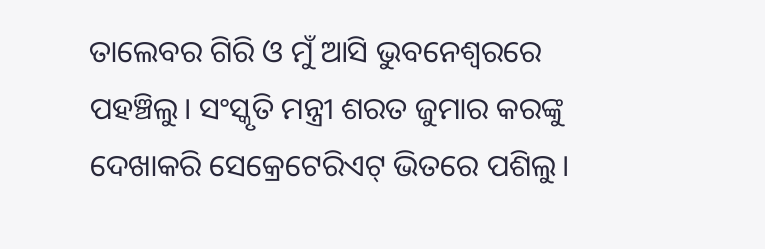ତାଲେବର ଗିରି ଓ ମୁଁ ଆସି ଭୁବନେଶ୍ୱରରେ ପହଞ୍ଚିଲୁ। ସଂସ୍କୃତି ମନ୍ତ୍ରୀ ଶରତ ଜୁମାର କରଙ୍କୁ ଦେଖାକରି ସେକ୍ରେଟେରିଏଟ୍ ଭିତରେ ପଶିଲୁ।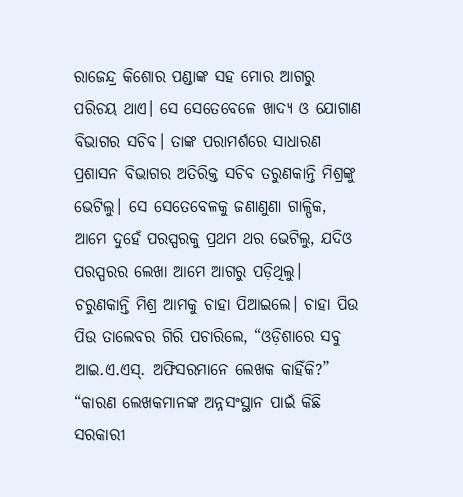ରାଜେନ୍ଦ୍ର କିଶୋର ପଣ୍ଡାଙ୍କ ସହ ମୋର ଆଗରୁ ପରିଚୟ ଥାଏ। ସେ ସେତେବେଳେ ଖାଦ୍ୟ ଓ ଯୋଗାଣ ବିଭାଗର ସଚିବ। ତାଙ୍କ ପରାମର୍ଶରେ ସାଧାରଣ ପ୍ରଶାସନ ବିଭାଗର ଅତିରିକ୍ତ ସଚିବ ତରୁଣକାନ୍ତି ମିଶ୍ରଙ୍କୁ ଭେଟିଲୁ। ସେ ସେତେବେଳକୁ ଜଣାଣୁଣା ଗାଳ୍ପିକ, ଆମେ ଦୁହେଁ ପରସ୍ପରକୁ ପ୍ରଥମ ଥର ଭେଟିଲୁ, ଯଦିଓ ପରସ୍ପରର ଲେଖା ଆମେ ଆଗରୁ ପଡ଼ିଥିଲୁ।
ଚରୁଣକାନ୍ତି ମିଶ୍ର ଆମକୁ ଚାହା ପିଆଇଲେ। ଚାହା ପିଉ ପିଉ ତାଲେବର ଗିରି ପଚାରିଲେ, “ଓଡ଼ିଶାରେ ସବୁ ଆଇ.ଏ.ଏସ୍. ଅଫିସରମାନେ ଲେଖକ କାହିଁକି?”
“କାରଣ ଲେଖକମାନଙ୍କ ଅନ୍ନସଂସ୍ଥାନ ପାଇଁ କିଛି ସରକାରୀ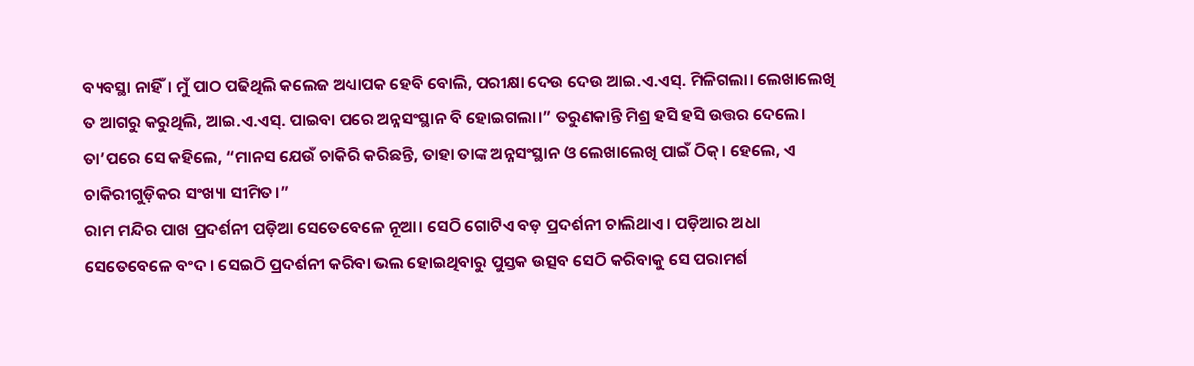ବ୍ୟବସ୍ଥା ନାହିଁ। ମୁଁ ପାଠ ପଢିଥିଲି କଲେଜ ଅଧ୍ୟାପକ ହେବି ବୋଲି, ପରୀକ୍ଷା ଦେଉ ଦେଉ ଆଇ.ଏ.ଏସ୍. ମିଳିଗଲା। ଲେଖାଲେଖି ତ ଆଗରୁ କରୁଥିଲି, ଆଇ.ଏ.ଏସ୍. ପାଇବା ପରେ ଅନ୍ନସଂସ୍ଥାନ ବି ହୋଇଗଲା।” ତରୁଣକାନ୍ତି ମିଶ୍ର ହସି ହସି ଉତ୍ତର ଦେଲେ।
ତା’ପରେ ସେ କହିଲେ, “ମାନସ ଯେଉଁ ଚାକିରି କରିଛନ୍ତି, ତାହା ତାଙ୍କ ଅନ୍ନସଂସ୍ଥାନ ଓ ଲେଖାଲେଖି ପାଇଁ ଠିକ୍। ହେଲେ, ଏ ଚାକିରୀଗୁଡ଼ିକର ସଂଖ୍ୟା ସୀମିତ।”
ରାମ ମନ୍ଦିର ପାଖ ପ୍ରଦର୍ଶନୀ ପଡ଼ିଆ ସେତେବେଳେ ନୂଆ। ସେଠି ଗୋଟିଏ ବଡ଼ ପ୍ରଦର୍ଶନୀ ଚାଲିଥାଏ। ପଡ଼ିଆର ଅଧା ସେତେବେଳେ ବଂଦ । ସେଇଠି ପ୍ରଦର୍ଶନୀ କରିବା ଭଲ ହୋଇଥିବାରୁ ପୁସ୍ତକ ଉତ୍ସବ ସେଠି କରିବାକୁ ସେ ପରାମର୍ଶ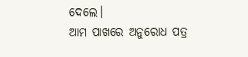ଦେଲେ।
ଆମ ପାଖରେ ଅନୁରୋଧ ପତ୍ର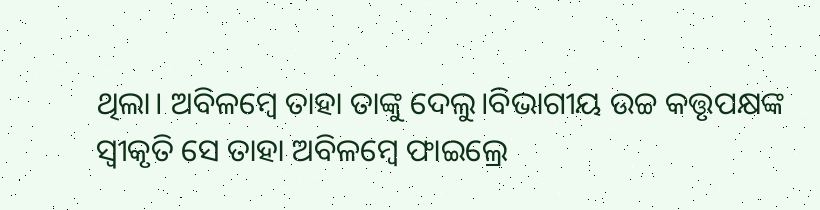ଥିଲା। ଅବିଳମ୍ବେ ତାହା ତାଙ୍କୁ ଦେଲୁ।ବିଭାଗୀୟ ଉଚ୍ଚ କତ୍ତୃପକ୍ଷଙ୍କ ସ୍ୱୀକୃତି ସେ ତାହା ଅବିଳମ୍ବେ ଫାଇଲ୍ରେ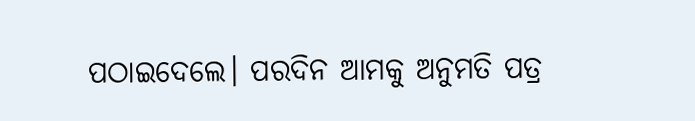ପଠାଇଦେଲେ। ପରଦିନ ଆମକୁ ଅନୁମତି ପତ୍ର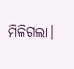ମିଳିଗଲା।